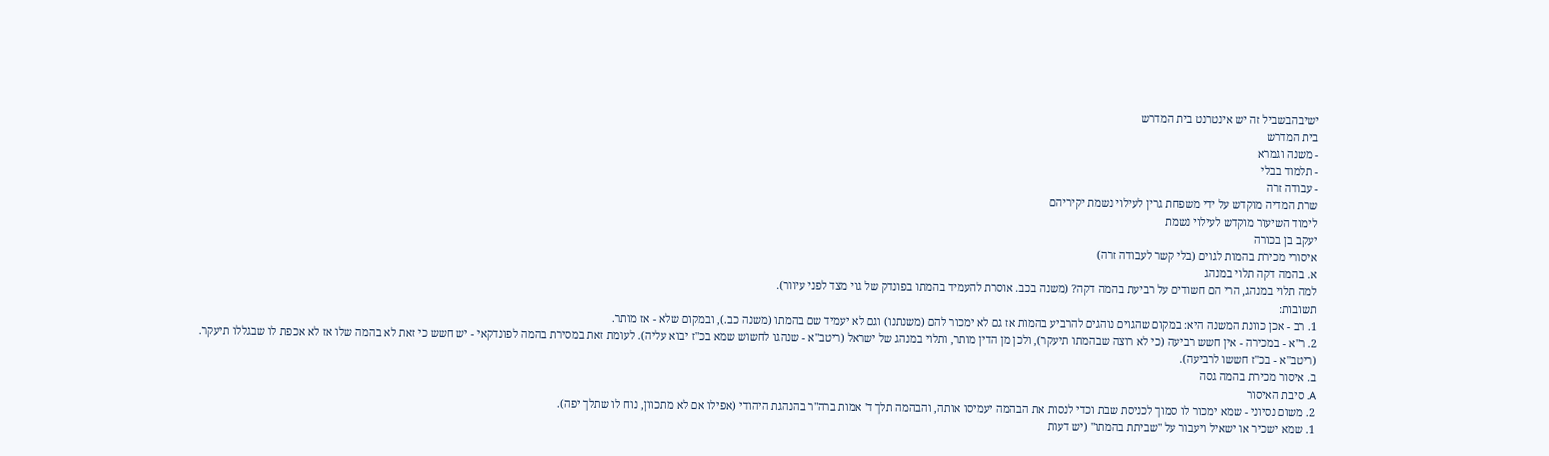ישיבהבשביל זה יש אינטרנט בית המדרש
בית המדרש
- משנה וגמרא
- תלמוד בבלי
- עבודה זרה
שרת המדיה מוקדש על ידי משפחת גרין לעילוי נשמת יקיריהם
לימוד השיעור מוקדש לעילוי נשמת
יעקב בן בכורה
איסורי מכירת בהמות לגוים (בלי קשר לעבודה זרה)
א. בהמה דקה תלוי במנהג
למה תלוי במנהג, הרי הם חשודים על רביעת בהמה דקה? (משנה בכב. אוסרת להעמיד בהמתו בפונדק של גוי מצד לפני עיוור).
תשובות:
1. רב - אכן כוונת המשנה היא: במקום שהגוים נוהגים להרביע בהמות אז גם לא ימכור להם (משנתנו) וגם לא יעמיד שם בהמתו (משנה כב.), ובמקום שלא - אז מותר.
2. ר"א - במכירה - אין חשש רביעה (כי לא רוצה שבהמתו תיעקר), ולכן מן הדין מותר, ותלוי במנהג של ישראל (ריטב"א - שנהגו לחשוש שמא בכ"ז יבוא עליה). לעומת זאת במסירת בהמה לפונדקאי - יש חשש כי זאת לא בהמה שלו אז לא אכפת לו שבגללו תיעקר.
(ריטב"א - בכ"ז חששו לרביעה).
ב. איסור מכירת בהמה גסה
A. סיבת האיסור
2. משום נסיוני - שמא ימכור לו סמוך לכניסת שבת וכדי לנסות את הבהמה יעמיסו אותה, והבהמה תלך ד' אמות ברה"ר בהנהגת היהודי (אפילו אם לא מתכוון, נוח לו שתלך יפה).
1. שמא ישכיר או ישאיל ויעבור על "שביתת בהמתו" (יש דעות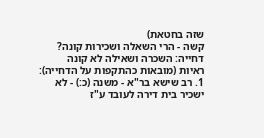שזה בחטאת)
קשה - הרי השאלה ושכירות קונה?
דחייה: השכרה ושאילה לא קונה
ראיות (מובאות כהתקפות על הדחייה):
1. רב שישא בר"א - משנה (כ:) - לא ישכיר בית דירה לעובד ע"ז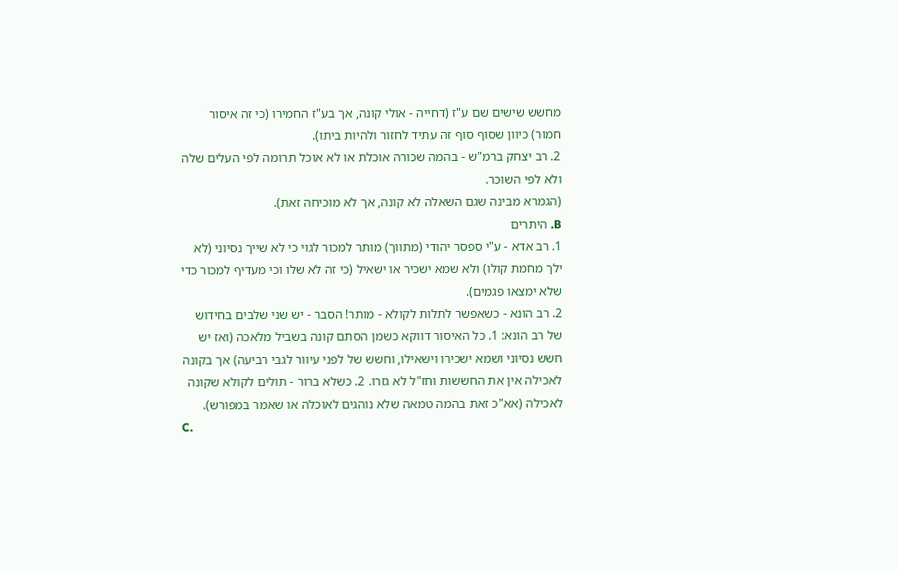מחשש שישים שם ע"ז (דחייה - אולי קונה, אך בע"ז החמירו (כי זה איסור חמור) כיוון שסוף סוף זה עתיד לחזור ולהיות ביתו).
2. רב יצחק ברמ"ש - בהמה שכורה אוכלת או לא אוכל תרומה לפי העלים שלה ולא לפי השוכר.
(הגמרא מבינה שגם השאלה לא קונה, אך לא מוכיחה זאת).
B. היתרים
1. רב אדא - ע"י ספסר יהודי (מתווך) מותר למכור לגוי כי לא שייך נסיוני (לא ילך מחמת קולו) ולא שמא ישכיר או ישאיל (כי זה לא שלו וכי מעדיף למכור כדי שלא ימצאו פגמים).
2. רב הונא - כשאפשר לתלות לקולא - מותר! הסבר - יש שני שלבים בחידוש של רב הונא: 1. כל האיסור דווקא כשמן הסתם קונה בשביל מלאכה (ואז יש חשש נסיוני ושמא ישכירו וישאילו, וחשש של לפני עיוור לגבי רביעה) אך בקונה לאכילה אין את החששות וחז"ל לא גזרו. 2. כשלא ברור - תולים לקולא שקונה לאכילה (אא"כ זאת בהמה טמאה שלא נוהגים לאוכלה או שאמר במפורש).
C.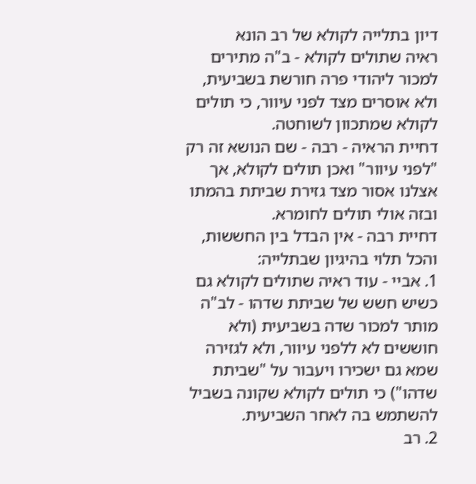דיון בתלייה לקולא של רב הונא
ראיה שתולים לקולא - ב"ה מתירים למכור ליהודי פרה חורשת בשביעית, ולא אוסרים מצד לפני עיוור, כי תולים לקולא שמתכוון לשוחטה.
דחיית הראיה - רבה - שם הנושא זה רק "לפני עיוור" ואכן תולים לקולא, אך אצלנו אסור מצד גזירת שביתת בהמתו ובזה אולי תולים לחומרא.
דחיית רבה - אין הבדל בין החששות, והכל תלוי בהיגיון שבתלייה:
1. אביי - עוד ראיה שתולים לקולא גם כשיש חשש של שביתת שדהו - לב"ה מותר למכור שדה בשביעית (ולא חוששים לא ללפני עיוור, ולא לגזירה שמא גם ישכירו ויעבור על "שביתת שדהו") כי תולים לקולא שקונה בשביל להשתמש בה לאחר השביעית.
2. רב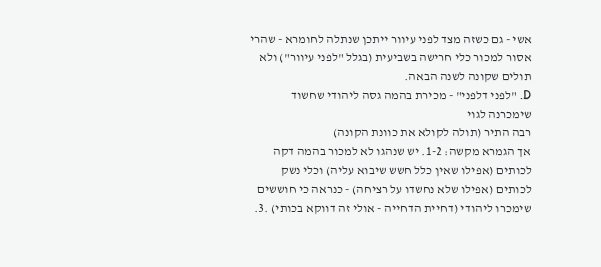אשי - גם כשזה מצד לפני עיוור ייתכן שנתלה לחומרא - שהרי אסור למכור כלי חרישה בשביעית (בגלל "לפני עיוור") ולא תולים שקונה לשנה הבאה.
D. "לפני דלפני" - מכירת בהמה גסה ליהודי שחשוד שימכרנה לגוי
רבה התיר (תולה לקולא את כוונת הקונה)
אך הגמרא מקשה: 1-2. יש שנהגו לא למכור בהמה דקה לכותים (אפילו שאין כלל חשש שיבוא עליה) וכלי נשק לכותים (אפילו שלא נחשדו על רציחה) - כנראה כי חוששים שימכרו ליהודי (דחיית הדחייה - אולי זה דווקא בכותי) .3.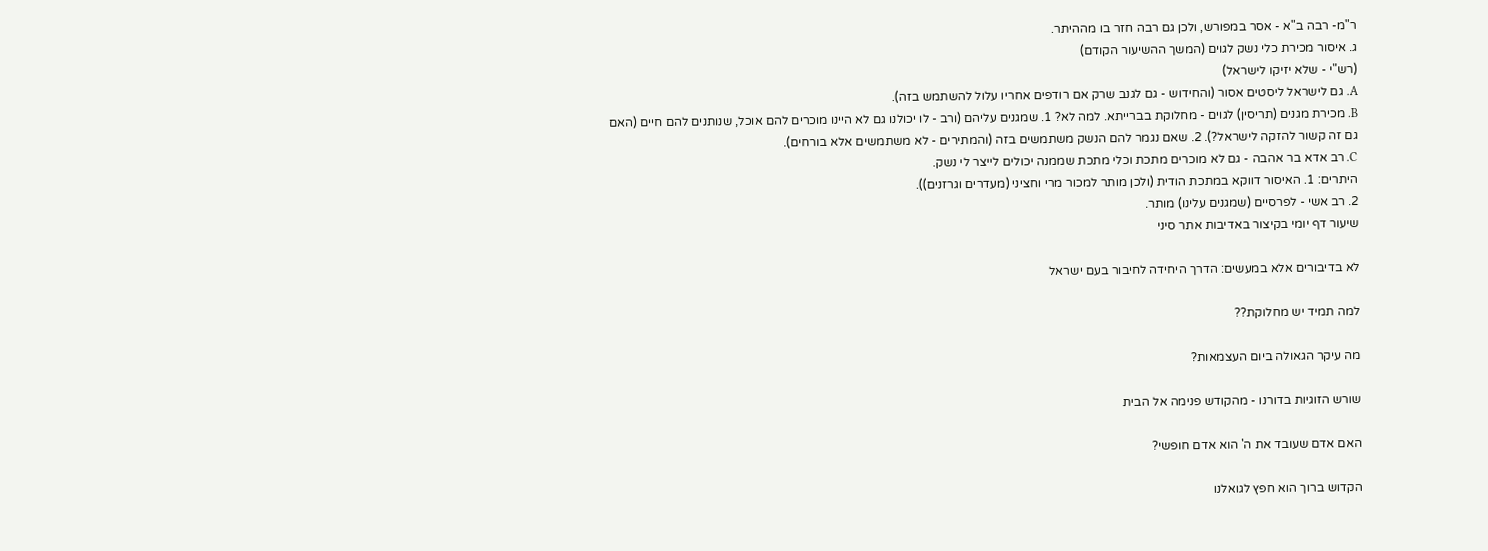ר"מ- רבה ב"א - אסר במפורש, ולכן גם רבה חזר בו מההיתר.
ג. איסור מכירת כלי נשק לגוים (המשך ההשיעור הקודם)
(רש"י - שלא יזיקו לישראל)
A. גם לישראל ליסטים אסור (והחידוש - גם לגנב שרק אם רודפים אחריו עלול להשתמש בזה).
B. מכירת מגנים (תריסין) לגוים - מחלוקת בברייתא. למה לא? 1. שמגנים עליהם (ורב - לו יכולנו גם לא היינו מוכרים להם אוכל, שנותנים להם חיים (האם גם זה קשור להזקה לישראל?). 2. שאם נגמר להם הנשק משתמשים בזה (והמתירים - לא משתמשים אלא בורחים).
C. רב אדא בר אהבה - גם לא מוכרים מתכת וכלי מתכת שממנה יכולים לייצר לי נשק.
היתרים: 1. האיסור דווקא במתכת הודית (ולכן מותר למכור מרי וחציני (מעדרים וגרזנים)).
2. רב אשי - לפרסיים (שמגנים עלינו) מותר.
שיעור דף יומי בקיצור באדיבות אתר סיני

לא בדיבורים אלא במעשים: הדרך היחידה לחיבור בעם ישראל

למה תמיד יש מחלוקת??

מה עיקר הגאולה ביום העצמאות?

שורש הזוגיות בדורנו - מהקודש פנימה אל הבית

האם אדם שעובד את ה' הוא אדם חופשי?

הקדוש ברוך הוא חפץ לגואלנו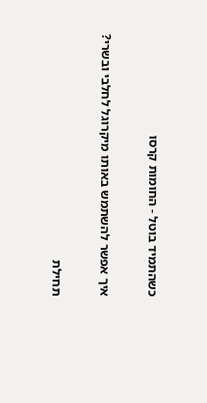כשהתמיד בוטל - החומות קרסו

איך אפשר להשתמש באותו מיקרוגל לחלבי ובשרי?

תחילת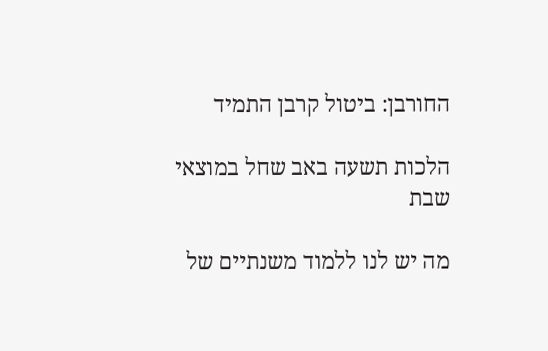החורבן: ביטול קרבן התמיד

הלכות תשעה באב שחל במוצאי שבת

מה יש לנו ללמוד משנתיים של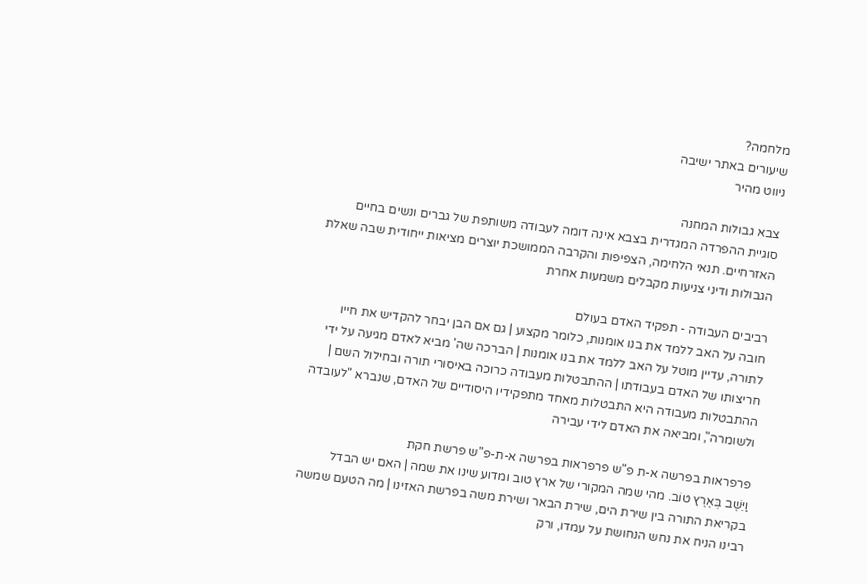מלחמה?
שיעורים באתר ישיבה
ניווט מהיר

צבא גבולות המחנה
סוגיית ההפרדה המגדרית בצבא אינה דומה לעבודה משותפת של גברים ונשים בחיים האזרחיים. תנאי הלחימה, הצפיפות והקרבה הממושכת יוצרים מציאות ייחודית שבה שאלת הגבולות ודיני צניעות מקבלים משמעות אחרת

רביבים העבודה - תפקיד האדם בעולם
חובה על האב ללמד את בנו אומנות, כלומר מקצוע | גם אם הבן יבחר להקדיש את חייו לתורה, עדיין מוטל על האב ללמד את בנו אומנות | הברכה שה' מביא לאדם מגיעה על ידי חריצותו של האדם בעבודתו | ההתבטלות מעבודה כרוכה באיסורי תורה ובחילול השם | ההתבטלות מעבודה היא התבטלות מאחד מתפקידיו היסודיים של האדם, שנברא "לעובדה ולשומרה", ומביאה את האדם לידי עבירה

פרפראות בפרשה א-ת פ"ש פרפראות בפרשה א-ת-פ"ש פרשת חקת
וַיֵּשֶׁב בְּאֶרֶץ טוֹב. מהי שמה המקורי של ארץ טוב ומדוע שינו את שמה | האם יש הבדל בקריאת התורה בין שירת הים, שירת הבאר ושירת משה בפרשת האזינו | מה הטעם שמשה רבינו הניח את נחש הנחושת על עמדו, ורק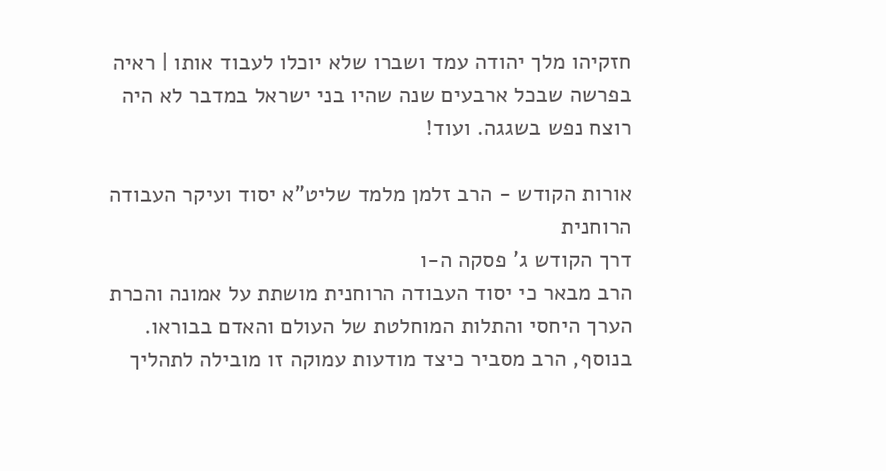חזקיהו מלך יהודה עמד ושברו שלא יוכלו לעבוד אותו | ראיה בפרשה שבכל ארבעים שנה שהיו בני ישראל במדבר לא היה רוצח נפש בשגגה. ועוד!

אורות הקודש - הרב זלמן מלמד שליט"א יסוד ועיקר העבודה הרוחנית
דרך הקודש ג' פסקה ה-ו
הרב מבאר כי יסוד העבודה הרוחנית מושתת על אמונה והכרת הערך היחסי והתלות המוחלטת של העולם והאדם בבוראו. בנוסף, הרב מסביר כיצד מודעות עמוקה זו מובילה לתהליך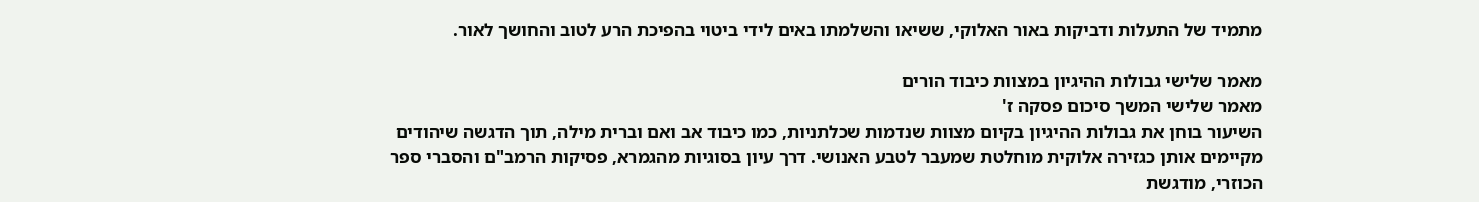מתמיד של התעלות ודביקות באור האלוקי, ששיאו והשלמתו באים לידי ביטוי בהפיכת הרע לטוב והחושך לאור.

מאמר שלישי גבולות ההיגיון במצוות כיבוד הורים
מאמר שלישי המשך סיכום פסקה ז'
השיעור בוחן את גבולות ההיגיון בקיום מצוות שנדמות שכלתניות, כמו כיבוד אב ואם וברית מילה, תוך הדגשה שיהודים מקיימים אותן כגזירה אלוקית מוחלטת שמעבר לטבע האנושי. דרך עיון בסוגיות מהגמרא, פסיקות הרמב"ם והסברי ספר הכוזרי, מודגשת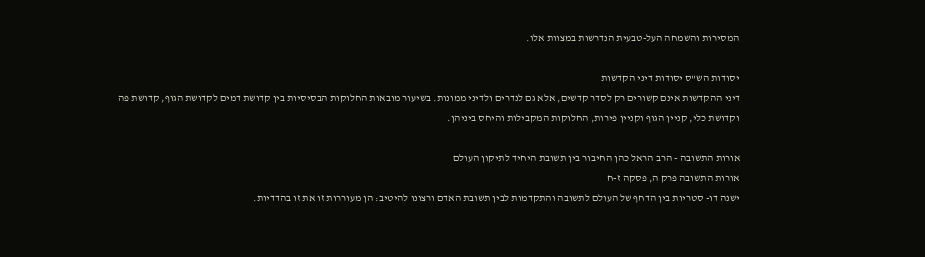המסירות והשמחה העל-טבעית הנדרשות במצוות אלו.

יסודות הש"ס יסודות דיני הקדשות
דיני ההקדשות אינם קשורים רק לסדר קדשים, אלא גם לנדרים ולדיני ממונות. בשיעור מובאות החלוקות הבסיסיות בין קדושת דמים לקדושת הגוף, קדושת פה וקדושת כלי, קניין הגוף וקניין פירות, החלוקות המקבילות והיחס ביניהן.

אורות התשובה - הרב הראל כהן החיבור בין תשובת היחיד לתיקון העולם
אורות התשובה פרק ה, פסקה ז-ח
ישנה דו- סטריות בין הדחף של העולם לתשובה והתקדמות לבין תשובת האדם ורצונו להיטיב: הן מעוררות זו את זו בהדדיות.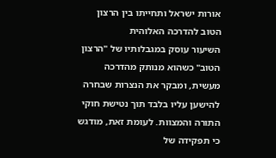אורות ישראל ותחייתו בין הרצון הטוב להדרכה האלוהית
השיעור עוסק במגבלותיו של "הרצון הטוב" כשהוא מנותק מהדרכה מעשית, ומבקר את הנצרות שבחרה להישען עליו בלבד תוך נטישת חוקי התורה והמצוות. לעומת זאת, מודגש כי תפקידה של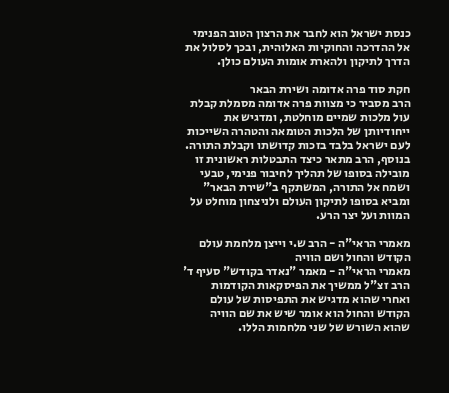כנסת ישראל הוא לחבר את הרצון הטוב הפנימי אל ההדרכה והחוקיות האלוהית, ובכך לסלול את הדרך לתיקון ולהארת אומות העולם כולן.

חקת סוד פרה אדומה ושירת הבאר
הרב מסביר כי מצוות פרה אדומה מסמלת קבלת עול מלכות שמיים מוחלטת, ומדגיש את ייחודיותן של הלכות הטומאה והטהרה השייכות לעם ישראל בלבד בזכות קדושתו וקבלת התורה. בנוסף, הרב מתאר כיצד התבטלות ראשונית זו מובילה בסופו של תהליך לחיבור פנימי, טבעי ושמח אל התורה, המשתקף ב"שירת הבאר" ומביא בסופו לתיקון העולם ולניצחון מוחלט על המוות ועל יצר הרע.

מאמרי הראי"ה - הרב ש.י וייצן מלחמת עולם הקודש והחול ושם הוויה
מאמרי הראי"ה - מאמר "נאדר בקודש" סעיף ד'
הרב זצ"ל ממשיך את הפיסקאות הקודמות ואחרי שהוא מדגיש את התפיסות של עולם הקודש והחול הוא אומר שיש את שם הוויה שהוא השורש של שני מלחמות הללו.